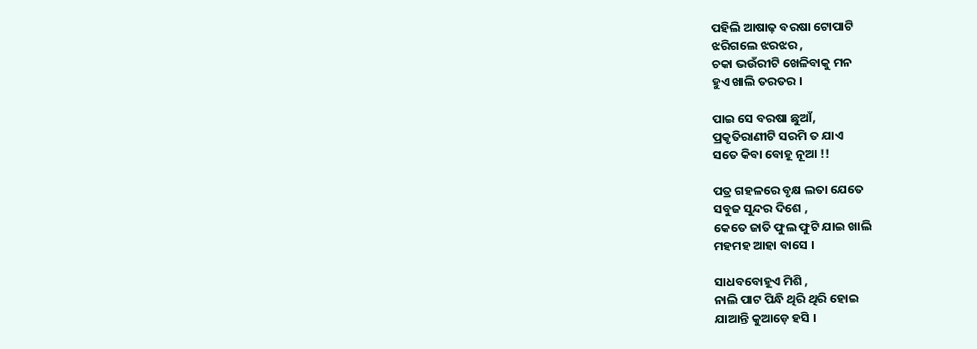ପହିଲି ଆଷାଢ଼ ବରଷା ଟୋପାଟି
ଝରିଗଲେ ଝରଝର ,
ଚକା ଭଉଁରୀଟି ଖେଳିବାକୁ ମନ
ହୁଏ ଖାଲି ତରତର ।

ପାଇ ସେ ବରଷା ଛୁଆଁ,
ପ୍ରକୃତିରାଣୀଟି ସରମି ତ ଯାଏ
ସତେ କିବା ବୋହୂ ନୂଆ !!

ପତ୍ର ଗହଳରେ ବୃକ୍ଷ ଲତା ଯେତେ
ସବୁଜ ସୁନ୍ଦର ଦିଶେ ,
କେତେ ଜାତି ଫୁଲ ଫୁଟି ଯାଇ ଖାଲି
ମହମହ ଆହା ବାସେ ।

ସାଧବବୋହୂଏ ମିଶି ,
ନାଲି ପାଟ ପିନ୍ଧି ଥିରି ଥିରି ହୋଇ
ଯାଆନ୍ତି କୁଆଡ଼େ ହସି ।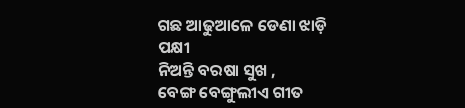ଗଛ ଆଢୁଆଳେ ଡେଣା ଝାଡ଼ି ପକ୍ଷୀ
ନିଅନ୍ତି ବରଷା ସୁଖ ,
ବେଙ୍ଗ ବେଙ୍ଗୁଲୀଏ ଗୀତ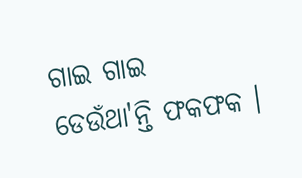ଗାଇ ଗାଇ
ଡେଉଁଥା'ନ୍ତି ଫକଫକ ।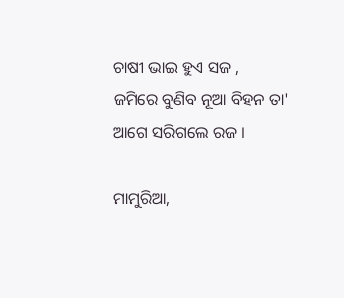ଚାଷୀ ଭାଇ ହୁଏ ସଜ ,
ଜମିରେ ବୁଣିବ ନୂଆ ବିହନ ତା'
ଆଗେ ସରିଗଲେ ରଜ ।

ମାମୁରିଆ,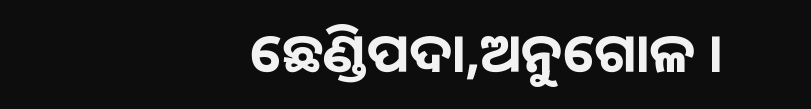ଛେଣ୍ଡିପଦା,ଅନୁଗୋଳ ।